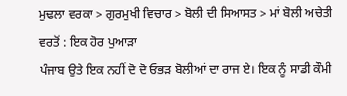ਮੁਢਲਾ ਵਰਕਾ > ਗੁਰਮੁਖੀ ਵਿਚਾਰ > ਬੋਲੀ ਦੀ ਸਿਆਸਤ > ਮਾਂ ਬੋਲੀ ਅਚੇਤੀ ਵਰਤੋਂ : ਇਕ ਹੋਰ ਪੁਆੜਾ
ਪੰਜਾਬ ਉਤੇ ਇਕ ਨਹੀਂ ਦੋ ਦੋ ਓਭੜ ਬੋਲੀਆਂ ਦਾ ਰਾਜ ਏ। ਇਕ ਨੂੰ ਸਾਡੀ ਕੌਮੀ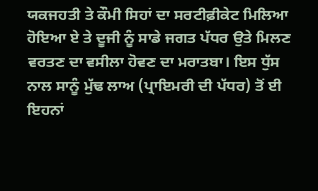ਯਕਜਹਤੀ ਤੇ ਕੌਮੀ ਸਿਹਾਂ ਦਾ ਸਰਟੀਫ਼ੀਕੇਟ ਮਿਲਿਆ ਹੋਇਆ ਏ ਤੇ ਦੂਜੀ ਨੂੰ ਸਾਡੇ ਜਗਤ ਪੱਧਰ ਉਤੇ ਮਿਲਣ ਵਰਤਣ ਦਾ ਵਸੀਲਾ ਹੋਵਣ ਦਾ ਮਰਾਤਬਾ। ਇਸ ਧੁੱਸ ਨਾਲ ਸਾਨੂੰ ਮੁੱਢ ਲਾਅ (ਪ੍ਰਾਇਮਰੀ ਦੀ ਪੱਧਰ) ਤੋਂ ਈ ਇਹਨਾਂ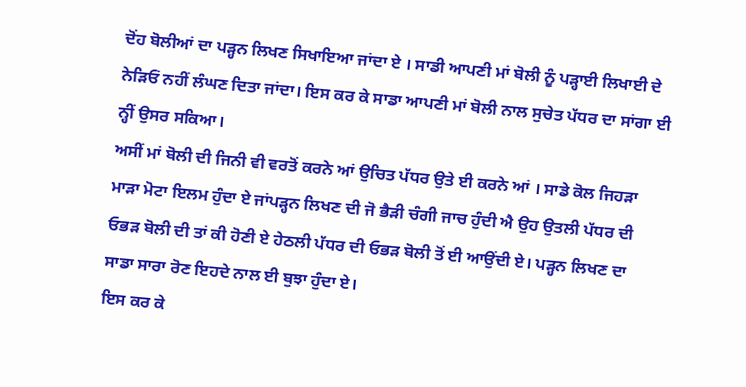ਦੋਂਹ ਬੋਲੀਆਂ ਦਾ ਪੜ੍ਹਨ ਲਿਖਣ ਸਿਖਾਇਆ ਜਾਂਦਾ ਏ । ਸਾਡੀ ਆਪਣੀ ਮਾਂ ਬੋਲੀ ਨੂੰ ਪੜ੍ਹਾਈ ਲਿਖਾਈ ਦੇ ਨੇੜਿਓਂ ਨਹੀਂ ਲੰਘਣ ਦਿਤਾ ਜਾਂਦਾ। ਇਸ ਕਰ ਕੇ ਸਾਡਾ ਆਪਣੀ ਮਾਂ ਬੋਲੀ ਨਾਲ ਸੁਚੇਤ ਪੱਧਰ ਦਾ ਸਾਂਗਾ ਈ ਨ੍ਹੀਂ ਉਸਰ ਸਕਿਆ।
ਅਸੀਂ ਮਾਂ ਬੋਲੀ ਦੀ ਜਿਨੀ ਵੀ ਵਰਤੋਂ ਕਰਨੇ ਆਂ ਉਚਿਤ ਪੱਧਰ ਉਤੇ ਈ ਕਰਨੇ ਆਂ । ਸਾਡੇ ਕੋਲ ਜਿਹੜਾ ਮਾੜਾ ਮੋਟਾ ਇਲਮ ਹੁੰਦਾ ਏ ਜਾਂਪੜ੍ਹਨ ਲਿਖਣ ਦੀ ਜੋ ਭੈੜੀ ਚੰਗੀ ਜਾਚ ਹੁੰਦੀ ਐ ਉਹ ਉਤਲੀ ਪੱਧਰ ਦੀ ਓਭੜ ਬੋਲੀ ਦੀ ਤਾਂ ਕੀ ਹੋਣੀ ਏ ਹੇਠਲੀ ਪੱਧਰ ਦੀ ਓਭੜ ਬੋਲੀ ਤੋਂ ਈ ਆਉਂਦੀ ਏ। ਪੜ੍ਹਨ ਲਿਖਣ ਦਾ ਸਾਡਾ ਸਾਰਾ ਰੋਣ ਇਹਦੇ ਨਾਲ ਈ ਬੁਝਾ ਹੁੰਦਾ ਏ।
ਇਸ ਕਰ ਕੇ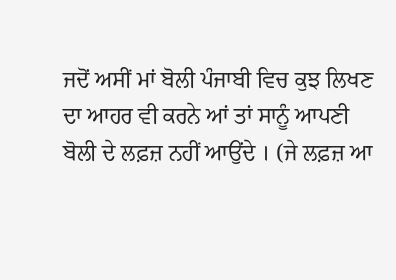ਜਦੋਂ ਅਸੀਂ ਮਾਂ ਬੋਲੀ ਪੰਜਾਬੀ ਵਿਚ ਕੁਝ ਲਿਖਣ ਦਾ ਆਹਰ ਵੀ ਕਰਨੇ ਆਂ ਤਾਂ ਸਾਨੂੰ ਆਪਣੀ ਬੋਲੀ ਦੇ ਲਫ਼ਜ਼ ਨਹੀਂ ਆਉਂਦੇ । (ਜੇ ਲਫ਼ਜ਼ ਆ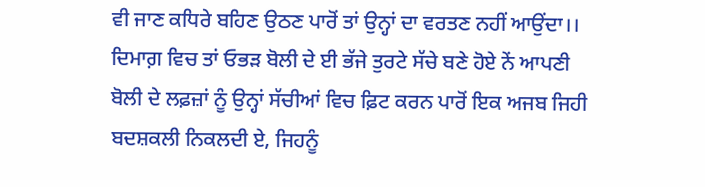ਵੀ ਜਾਣ ਕਧਿਰੇ ਬਹਿਣ ਉਠਣ ਪਾਰੋਂ ਤਾਂ ਉਨ੍ਹਾਂ ਦਾ ਵਰਤਣ ਨਹੀਂ ਆਉਂਦਾ।। ਦਿਮਾਗ਼ ਵਿਚ ਤਾਂ ਓਭੜ ਬੋਲੀ ਦੇ ਈ ਭੱਜੇ ਤੁਰਟੇ ਸੱਚੇ ਬਣੇ ਹੋਏ ਨੇਂ ਆਪਣੀ ਬੋਲੀ ਦੇ ਲਫ਼ਜ਼ਾਂ ਨੂੰ ਉਨ੍ਹਾਂ ਸੱਚੀਆਂ ਵਿਚ ਫ਼ਿਟ ਕਰਨ ਪਾਰੋਂ ਇਕ ਅਜਬ ਜਿਹੀ ਬਦਸ਼ਕਲੀ ਨਿਕਲਦੀ ਏ, ਜਿਹਨੂੰ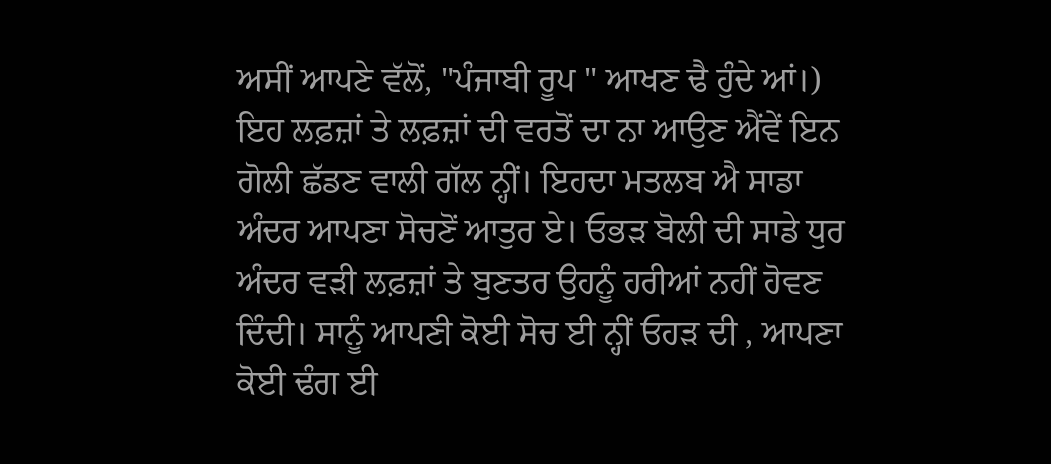ਅਸੀਂ ਆਪਣੇ ਵੱਲੋਂ, "ਪੰਜਾਬੀ ਰੂਪ " ਆਖਣ ਢੈ ਹੁੰਦੇ ਆਂ।)
ਇਹ ਲਫ਼ਜ਼ਾਂ ਤੇ ਲਫ਼ਜ਼ਾਂ ਦੀ ਵਰਤੋਂ ਦਾ ਨਾ ਆਉਣ ਐਂਵੇਂ ਇਨ ਗੋਲੀ ਛੱਡਣ ਵਾਲੀ ਗੱਲ ਨ੍ਹੀਂ। ਇਹਦਾ ਮਤਲਬ ਐ ਸਾਡਾ ਅੰਦਰ ਆਪਣਾ ਸੋਚਣੋਂ ਆਤੁਰ ਏ। ਓਭੜ ਬੋਲੀ ਦੀ ਸਾਡੇ ਧੁਰ ਅੰਦਰ ਵੜੀ ਲਫ਼ਜ਼ਾਂ ਤੇ ਬੁਣਤਰ ਉਹਨੂੰ ਹਰੀਆਂ ਨਹੀਂ ਹੋਵਣ ਦਿੰਦੀ। ਸਾਨੂੰ ਆਪਣੀ ਕੋਈ ਸੋਚ ਈ ਨ੍ਹੀਂ ਓਹੜ ਦੀ , ਆਪਣਾ ਕੋਈ ਢੰਗ ਈ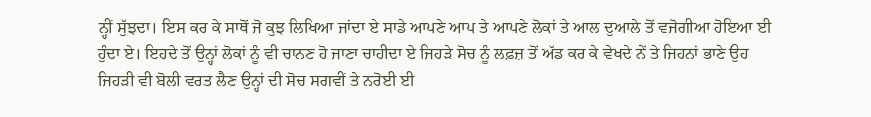ਨ੍ਹੀਂ ਸੁੱਝਦਾ। ਇਸ ਕਰ ਕੇ ਸਾਥੋਂ ਜੋ ਕੁਝ ਲਿਖਿਆ ਜਾਂਦਾ ਏ ਸਾਡੇ ਆਪਣੇ ਆਪ ਤੇ ਆਪਣੇ ਲੋਕਾਂ ਤੇ ਆਲ ਦੁਆਲੇ ਤੋਂ ਵਜੋਗੀਆ ਹੋਇਆ ਈ ਹੁੰਦਾ ਏ। ਇਹਦੇ ਤੋਂ ਉਨ੍ਹਾਂ ਲੋਕਾਂ ਨੂੰ ਵੀ ਚਾਨਣ ਹੋ ਜਾਣਾ ਚਾਹੀਦਾ ਏ ਜਿਹੜੇ ਸੋਚ ਨੂੰ ਲਫ਼ਜ਼ ਤੋਂ ਅੱਡ ਕਰ ਕੇ ਵੇਖਦੇ ਨੇਂ ਤੇ ਜਿਹਨਾਂ ਭਾਣੇ ਉਹ ਜਿਹੜੀ ਵੀ ਬੋਲੀ ਵਰਤ ਲੈਣ ਉਨ੍ਹਾਂ ਦੀ ਸੋਚ ਸਗਵੀਂ ਤੇ ਨਰੋਈ ਈ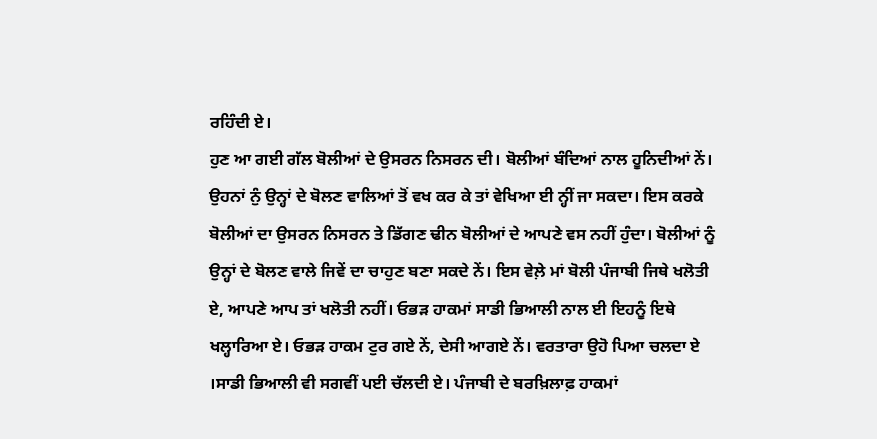ਰਹਿੰਦੀ ਏ।
ਹੁਣ ਆ ਗਈ ਗੱਲ ਬੋਲੀਆਂ ਦੇ ਉਸਰਨ ਨਿਸਰਨ ਦੀ। ਬੋਲੀਆਂ ਬੰਦਿਆਂ ਨਾਲ ਹੂਨਿਦੀਆਂ ਨੇਂ। ਉਹਨਾਂ ਨੁੰ ਉਨ੍ਹਾਂ ਦੇ ਬੋਲਣ ਵਾਲਿਆਂ ਤੋਂ ਵਖ ਕਰ ਕੇ ਤਾਂ ਵੇਖਿਆ ਈ ਨ੍ਹੀਂ ਜਾ ਸਕਦਾ। ਇਸ ਕਰਕੇ ਬੋਲੀਆਂ ਦਾ ਉਸਰਨ ਨਿਸਰਨ ਤੇ ਡਿੱਗਣ ਢੀਨ ਬੋਲੀਆਂ ਦੇ ਆਪਣੇ ਵਸ ਨਹੀਂ ਹੁੰਦਾ। ਬੋਲੀਆਂ ਨੂੰ ਉਨ੍ਹਾਂ ਦੇ ਬੋਲਣ ਵਾਲੇ ਜਿਵੇਂ ਦਾ ਚਾਹੁਣ ਬਣਾ ਸਕਦੇ ਨੇਂ। ਇਸ ਵੇਲ਼ੇ ਮਾਂ ਬੋਲੀ ਪੰਜਾਬੀ ਜਿਥੇ ਖਲੋਤੀ ਏ, ਆਪਣੇ ਆਪ ਤਾਂ ਖਲੋਤੀ ਨਹੀਂ। ਓਭੜ ਹਾਕਮਾਂ ਸਾਡੀ ਭਿਆਲੀ ਨਾਲ ਈ ਇਹਨੂੰ ਇਥੇ ਖਲ੍ਹਾਰਿਆ ਏ। ਓਭੜ ਹਾਕਮ ਟੁਰ ਗਏ ਨੇਂ, ਦੇਸੀ ਆਗਏ ਨੇਂ। ਵਰਤਾਰਾ ਉਹੋ ਪਿਆ ਚਲਦਾ ਏ ।ਸਾਡੀ ਭਿਆਲੀ ਵੀ ਸਗਵੀਂ ਪਈ ਚੱਲਦੀ ਏ। ਪੰਜਾਬੀ ਦੇ ਬਰਖ਼ਿਲਾਫ਼ ਹਾਕਮਾਂ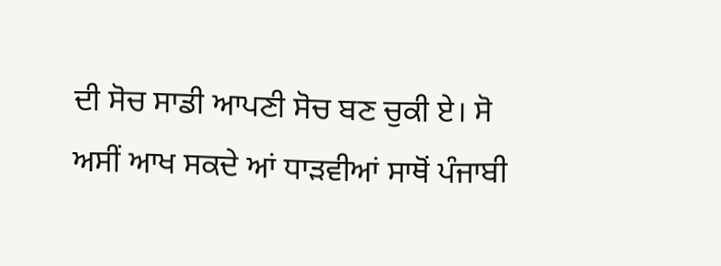ਦੀ ਸੋਚ ਸਾਡੀ ਆਪਣੀ ਸੋਚ ਬਣ ਚੁਕੀ ਏ। ਸੋ ਅਸੀਂ ਆਖ ਸਕਦੇ ਆਂ ਧਾੜਵੀਆਂ ਸਾਥੋਂ ਪੰਜਾਬੀ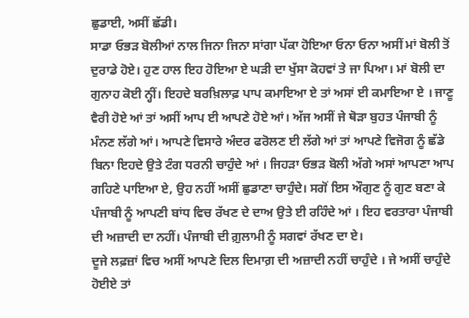ਛੁਡਾਈ, ਅਸੀਂ ਛੱਡੀ।
ਸਾਡਾ ਓਭੜ ਬੋਲੀਆਂ ਨਾਲ ਜਿਨਾ ਜਿਨਾ ਸਾਂਗਾ ਪੱਕਾ ਹੋਇਆ ਓਨਾ ਓਨਾ ਅਸੀਂ ਮਾਂ ਬੋਲੀ ਤੋਂ ਦੁਰਾਡੇ ਹੋਏ। ਹੁਣ ਹਾਲ ਇਹ ਹੋਇਆ ਏ ਘੜੀ ਦਾ ਖੁੱਸਾ ਕੋਹਵਾਂ ਤੇ ਜਾ ਪਿਆ। ਮਾਂ ਬੋਲੀ ਦਾ ਗੁਨਾਹ ਕੋਈ ਨ੍ਹੀਂ। ਇਹਦੇ ਬਰਖ਼ਿਲਾਫ਼ ਪਾਪ ਕਮਾਇਆ ਏ ਤਾਂ ਅਸਾਂ ਈ ਕਮਾਇਆ ਏ । ਜਾਣੂ ਵੈਰੀ ਹੋਏ ਆਂ ਤਾਂ ਅਸੀਂ ਆਪ ਈ ਆਪਣੇ ਹੋਏ ਆਂ। ਅੱਜ ਅਸੀਂ ਜੇ ਥੋੜਾ ਬੁਹਤ ਪੰਜਾਬੀ ਨੂੰ ਮੰਨਣ ਲੱਗੇ ਆਂ। ਆਪਣੇ ਵਿਸਾਰੇ ਅੰਦਰ ਫਰੋਲਣ ਈ ਲੱਗੇ ਆਂ ਤਾਂ ਆਪਣੇ ਵਿਜੋਗ ਨੂੰ ਛੱਡੇ ਬਿਨਾ ਇਹਦੇ ਉਤੇ ਟੰਗ ਧਰਨੀ ਚਾਹੁੰਦੇ ਆਂ । ਜਿਹੜਾ ਓਭੜ ਬੋਲੀ ਅੱਗੇ ਅਸਾਂ ਆਪਣਾ ਆਪ ਗਹਿਣੇ ਪਾਇਆ ਏ, ਉਹ ਨਹੀਂ ਅਸੀਂ ਛੁਡਾਣਾ ਚਾਹੁੰਦੇ। ਸਗੋਂ ਇਸ ਔਗੁਣ ਨੂੰ ਗੁਣ ਬਣਾ ਕੇ ਪੰਜਾਬੀ ਨੂੰ ਆਪਣੀ ਬਾਂਧ ਵਿਚ ਰੱਖਣ ਦੇ ਦਾਅ ਉਤੇ ਈ ਰਹਿੰਦੇ ਆਂ । ਇਹ ਵਰਤਾਰਾ ਪੰਜਾਬੀ ਦੀ ਅਜ਼ਾਦੀ ਦਾ ਨਹੀਂ। ਪੰਜਾਬੀ ਦੀ ਗ਼ੁਲਾਮੀ ਨੂੰ ਸਗਵਾਂ ਰੱਖਣ ਦਾ ਏ।
ਦੂਜੇ ਲਫ਼ਜ਼ਾਂ ਵਿਚ ਅਸੀਂ ਆਪਣੇ ਦਿਲ ਦਿਮਾਗ਼ ਦੀ ਅਜ਼ਾਦੀ ਨਹੀਂ ਚਾਹੁੰਦੇ । ਜੇ ਅਸੀਂ ਚਾਹੁੰਦੇ ਹੋਈਏ ਤਾਂ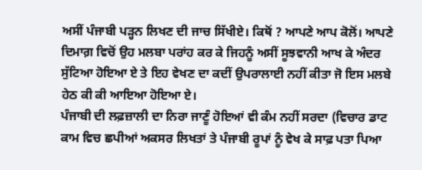ਅਸੀਂ ਪੰਜਾਬੀ ਪੜ੍ਹਨ ਲਿਖਣ ਦੀ ਜਾਚ ਸਿੱਖੀਏ। ਕਿਥੋਂ ? ਆਪਣੇ ਆਪ ਕੋਲੋਂ। ਆਪਣੇ ਦਿਮਾਗ਼ ਵਿਚੋਂ ਉਹ ਮਲਬਾ ਪਰਾਂਹ ਕਰ ਕੇ ਜਿਹਨੂੰ ਅਸੀਂ ਸੂਝਵਾਨੀ ਆਖ ਕੇ ਅੰਦਰ ਸੁੱਟਿਆ ਹੋਇਆ ਏ ਤੇ ਇਹ ਵੇਖਣ ਦਾ ਕਦੀਂ ਉਪਰਾਲਾਈ ਨਹੀਂ ਕੀਤਾ ਜੋ ਇਸ ਮਲਬੇ ਹੇਠ ਕੀ ਕੀ ਆਇਆ ਹੋਇਆ ਏ।
ਪੰਜਾਬੀ ਦੀ ਲਫ਼ਜ਼ਾਲੀ ਦਾ ਨਿਰਾ ਜਾਣੂੰ ਹੋਇਆਂ ਵੀ ਕੰਮ ਨਹੀਂ ਸਰਦਾ (ਵਿਚਾਰ ਡਾਟ ਕਾਮ ਵਿਚ ਛਪੀਆਂ ਅਕਸਰ ਲਿਖਤਾਂ ਤੇ ਪੰਜਾਬੀ ਰੂਪਾਂ ਨੂੰ ਵੇਖ ਕੇ ਸਾਫ਼ ਪਤਾ ਪਿਆ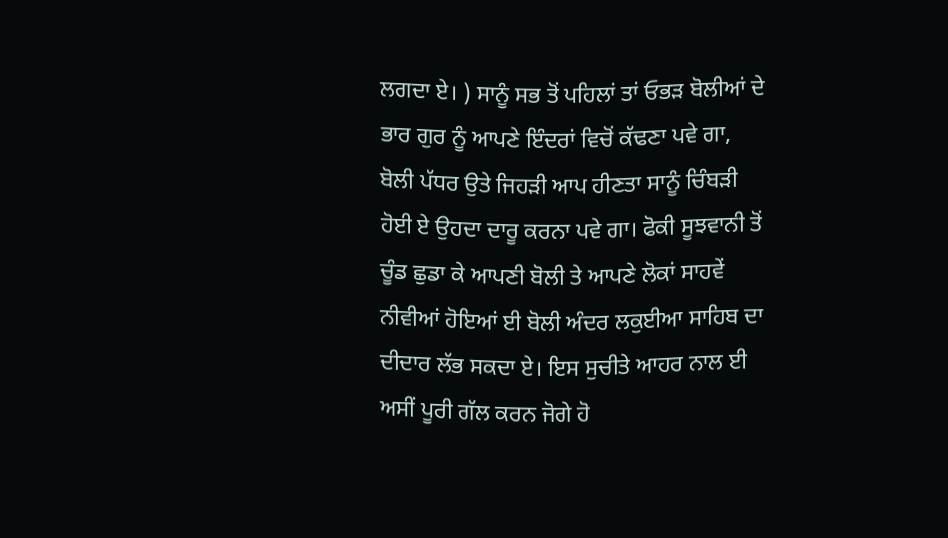ਲਗਦਾ ਏ। ) ਸਾਨੂੰ ਸਭ ਤੋਂ ਪਹਿਲਾਂ ਤਾਂ ਓਭੜ ਬੋਲੀਆਂ ਦੇ ਭਾਰ ਗੁਰ ਨੂੰ ਆਪਣੇ ਇੰਦਰਾਂ ਵਿਚੋਂ ਕੱਢਣਾ ਪਵੇ ਗਾ, ਬੋਲੀ ਪੱਧਰ ਉਤੇ ਜਿਹੜੀ ਆਪ ਹੀਣਤਾ ਸਾਨੂੰ ਚਿੰਬੜੀ ਹੋਈ ਏ ਉਹਦਾ ਦਾਰੂ ਕਰਨਾ ਪਵੇ ਗਾ। ਫੋਕੀ ਸੂਝਵਾਨੀ ਤੋਂ ਚੂੰਡ ਛੁਡਾ ਕੇ ਆਪਣੀ ਬੋਲੀ ਤੇ ਆਪਣੇ ਲੋਕਾਂ ਸਾਹਵੇਂ ਨੀਵੀਆਂ ਹੋਇਆਂ ਈ ਬੋਲੀ ਅੰਦਰ ਲਕੁਈਆ ਸਾਹਿਬ ਦਾ ਦੀਦਾਰ ਲੱਭ ਸਕਦਾ ਏ। ਇਸ ਸੁਚੀਤੇ ਆਹਰ ਨਾਲ ਈ ਅਸੀਂ ਪੂਰੀ ਗੱਲ ਕਰਨ ਜੋਗੇ ਹੋ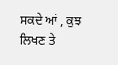ਸਕਦੇ ਆਂ , ਕੁਝ ਲਿਖਣ ਤੇ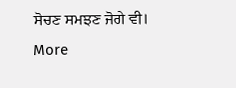ਸੋਚਣ ਸਮਝਣ ਜੋਗੇ ਵੀ।
More